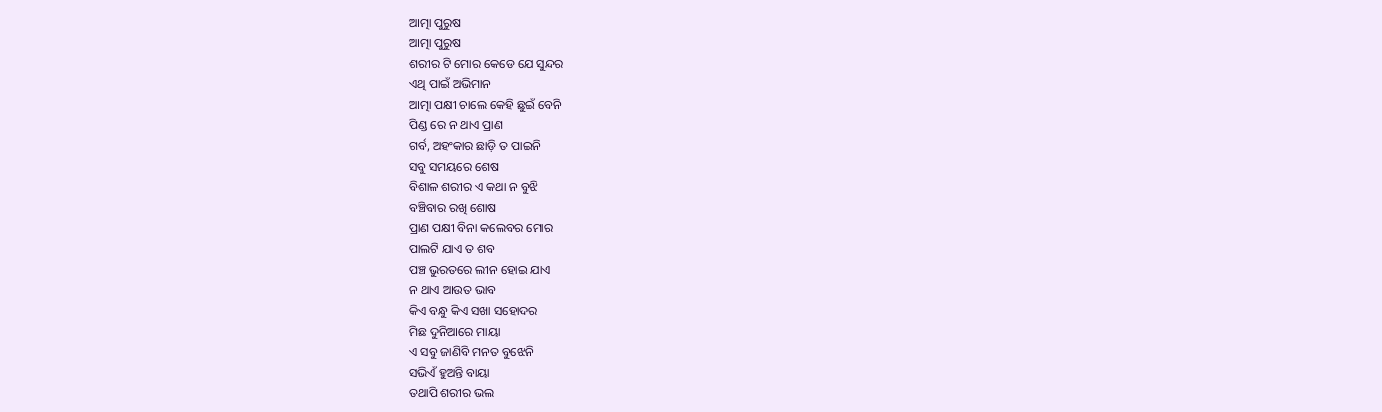ଆତ୍ମା ପୁରୁଷ
ଆତ୍ମା ପୁରୁଷ
ଶରୀର ଟି ମୋର କେଡେ ଯେ ସୁନ୍ଦର
ଏଥି ପାଇଁ ଅଭିମାନ
ଆତ୍ମା ପକ୍ଷୀ ଚାଲେ କେହି ଛୁଇଁ ବେନି
ପିଣ୍ଡ ରେ ନ ଥାଏ ପ୍ରାଣ
ଗର୍ବ, ଅହଂକାର ଛାଡ଼ି ତ ପାଇନି
ସବୁ ସମୟରେ ଶେଷ
ବିଶାଳ ଶରୀର ଏ କଥା ନ ବୁଝି
ବଞ୍ଚିବାର ରଖି ଶୋଷ
ପ୍ରାଣ ପକ୍ଷୀ ବିନା କଲେବର ମୋର
ପାଲଟି ଯାଏ ତ ଶବ
ପଞ୍ଚ ଭୁରତରେ ଲୀନ ହୋଇ ଯାଏ
ନ ଥାଏ ଆଉତ ଭାବ
କିଏ ବନ୍ଧୁ କିଏ ସଖା ସହୋଦର
ମିଛ ଦୁନିଆରେ ମାୟା
ଏ ସବୁ ଜାଣିବି ମନତ ବୁଝେନି
ସଭିଏଁ ହୁଅନ୍ତି ବାୟା
ତଥାପି ଶରୀର ଭଲ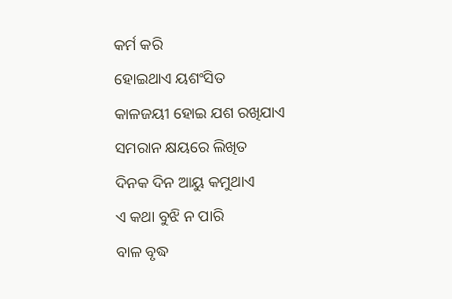କର୍ମ କରି
ହୋଇଥାଏ ୟଶଂସିତ
କାଳଜୟୀ ହୋଇ ଯଶ ରଖିଯାଏ
ସମରାନ କ୍ଷୟରେ ଲିଖିତ
ଦିନକ ଦିନ ଆୟୁ କମୁଥାଏ
ଏ କଥା ବୁଝି ନ ପାରି
ବାଳ ବୃଦ୍ଧ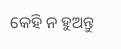କେହି ନ ହୁଅନ୍ତୁ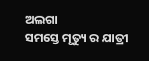ଅଲଗା
ସମସ୍ତେ ମୃତ୍ୟୁ ର ଯାତ୍ରୀ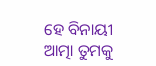ହେ ବିନାୟୀ ଆତ୍ମା ତୁମକୁ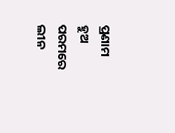ପ୍ରଣାମ
ହୁଅ ପରମରେ ଲୀନ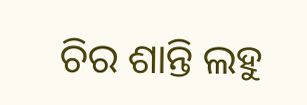ଚିର ଶାନ୍ତି ଲହୁ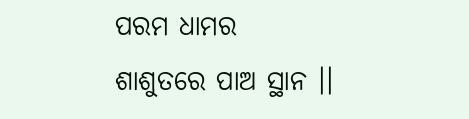ପରମ ଧାମର
ଶାଶୁତରେ ପାଅ ସ୍ଥାନ ।।